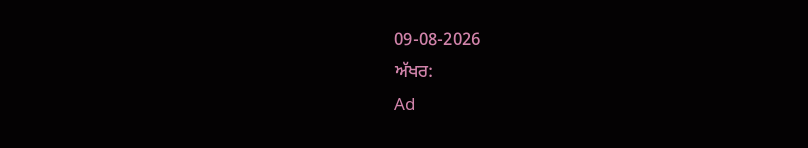09-08-2026
ਅੱਖਰ:
Ad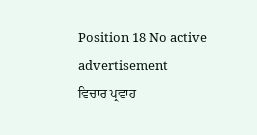Position 18 No active advertisement
ਵਿਚਾਰ ਪ੍ਰਵਾਹ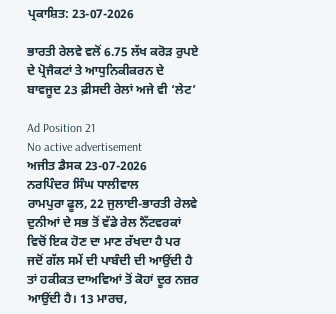ਪ੍ਰਕਾਸ਼ਿਤ: 23-07-2026

ਭਾਰਤੀ ਰੇਲਵੇ ਵਲੋਂ 6.75 ਲੱਖ ਕਰੋੜ ਰੁਪਏ ਦੇ ਪ੍ਰੋਜੈਕਟਾਂ ਤੇ ਆਧੁਨਿਕੀਕਰਨ ਦੇ ਬਾਵਜੂਦ 23 ਫ਼ੀਸਦੀ ਰੇਲਾਂ ਅਜੇ ਵੀ ‘ਲੇਟ’

Ad Position 21
No active advertisement
ਅਜੀਤ ਡੈਸਕ 23-07-2026
ਨਰਪਿੰਦਰ ਸਿੰਘ ਧਾਲੀਵਾਲ
ਰਾਮਪੁਰਾ ਫੂਲ, 22 ਜੁਲਾਈ-ਭਾਰਤੀ ਰੇਲਵੇ ਦੁਨੀਆਂ ਦੇ ਸਭ ਤੋਂ ਵੱਡੇ ਰੇਲ ਨੈੱਟਵਰਕਾਂ ਵਿਚੋਂ ਇਕ ਹੋਣ ਦਾ ਮਾਣ ਰੱਖਦਾ ਹੈ ਪਰ ਜਦੋਂ ਗੱਲ ਸਮੇਂ ਦੀ ਪਾਬੰਦੀ ਦੀ ਆਉਂਦੀ ਹੈ ਤਾਂ ਹਕੀਕਤ ਦਾਅਵਿਆਂ ਤੋਂ ਕੋਹਾਂ ਦੂਰ ਨਜ਼ਰ ਆਉਂਦੀ ਹੈ। 13 ਮਾਰਚ,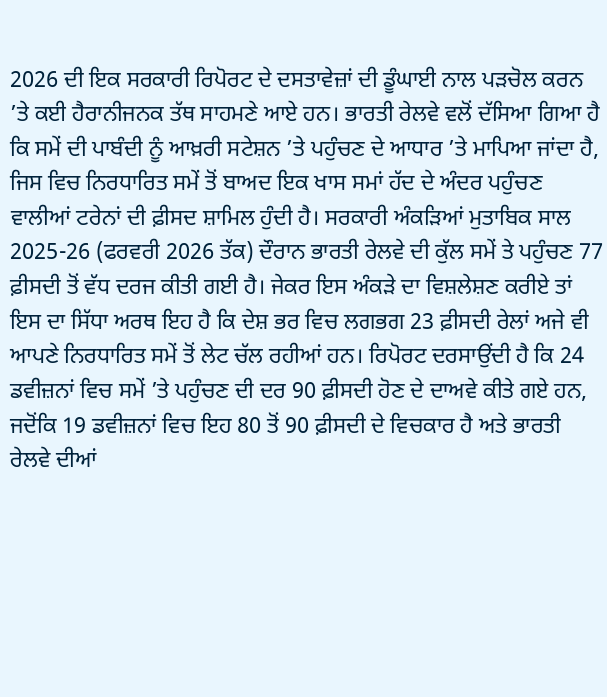2026 ਦੀ ਇਕ ਸਰਕਾਰੀ ਰਿਪੋਰਟ ਦੇ ਦਸਤਾਵੇਜ਼ਾਂ ਦੀ ਡੂੰਘਾਈ ਨਾਲ ਪੜਚੋਲ ਕਰਨ ’ਤੇ ਕਈ ਹੈਰਾਨੀਜਨਕ ਤੱਥ ਸਾਹਮਣੇ ਆਏ ਹਨ। ਭਾਰਤੀ ਰੇਲਵੇ ਵਲੋਂ ਦੱਸਿਆ ਗਿਆ ਹੈ ਕਿ ਸਮੇਂ ਦੀ ਪਾਬੰਦੀ ਨੂੰ ਆਖ਼ਰੀ ਸਟੇਸ਼ਨ ’ਤੇ ਪਹੁੰਚਣ ਦੇ ਆਧਾਰ ’ਤੇ ਮਾਪਿਆ ਜਾਂਦਾ ਹੈ, ਜਿਸ ਵਿਚ ਨਿਰਧਾਰਿਤ ਸਮੇਂ ਤੋਂ ਬਾਅਦ ਇਕ ਖਾਸ ਸਮਾਂ ਹੱਦ ਦੇ ਅੰਦਰ ਪਹੁੰਚਣ ਵਾਲੀਆਂ ਟਰੇਨਾਂ ਦੀ ਫ਼ੀਸਦ ਸ਼ਾਮਿਲ ਹੁੰਦੀ ਹੈ। ਸਰਕਾਰੀ ਅੰਕੜਿਆਂ ਮੁਤਾਬਿਕ ਸਾਲ 2025-26 (ਫਰਵਰੀ 2026 ਤੱਕ) ਦੌਰਾਨ ਭਾਰਤੀ ਰੇਲਵੇ ਦੀ ਕੁੱਲ ਸਮੇਂ ਤੇ ਪਹੁੰਚਣ 77 ਫ਼ੀਸਦੀ ਤੋਂ ਵੱਧ ਦਰਜ ਕੀਤੀ ਗਈ ਹੈ। ਜੇਕਰ ਇਸ ਅੰਕੜੇ ਦਾ ਵਿਸ਼ਲੇਸ਼ਣ ਕਰੀਏ ਤਾਂ ਇਸ ਦਾ ਸਿੱਧਾ ਅਰਥ ਇਹ ਹੈ ਕਿ ਦੇਸ਼ ਭਰ ਵਿਚ ਲਗਭਗ 23 ਫ਼ੀਸਦੀ ਰੇਲਾਂ ਅਜੇ ਵੀ ਆਪਣੇ ਨਿਰਧਾਰਿਤ ਸਮੇਂ ਤੋਂ ਲੇਟ ਚੱਲ ਰਹੀਆਂ ਹਨ। ਰਿਪੋਰਟ ਦਰਸਾਉਂਦੀ ਹੈ ਕਿ 24 ਡਵੀਜ਼ਨਾਂ ਵਿਚ ਸਮੇਂ ’ਤੇ ਪਹੁੰਚਣ ਦੀ ਦਰ 90 ਫ਼ੀਸਦੀ ਹੋਣ ਦੇ ਦਾਅਵੇ ਕੀਤੇ ਗਏ ਹਨ, ਜਦੋਂਕਿ 19 ਡਵੀਜ਼ਨਾਂ ਵਿਚ ਇਹ 80 ਤੋਂ 90 ਫ਼ੀਸਦੀ ਦੇ ਵਿਚਕਾਰ ਹੈ ਅਤੇ ਭਾਰਤੀ ਰੇਲਵੇ ਦੀਆਂ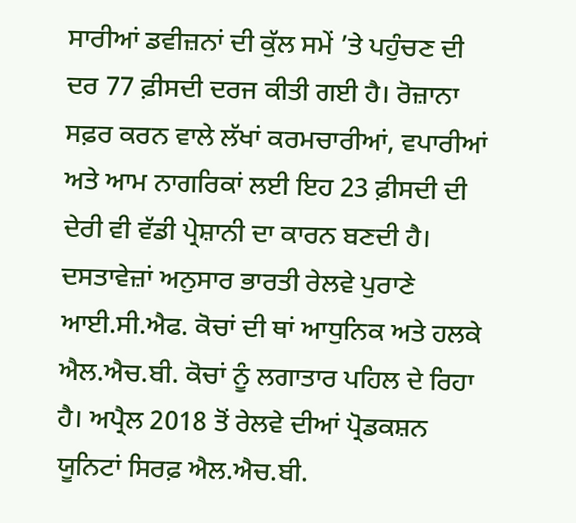ਸਾਰੀਆਂ ਡਵੀਜ਼ਨਾਂ ਦੀ ਕੁੱਲ ਸਮੇਂ ’ਤੇ ਪਹੁੰਚਣ ਦੀ ਦਰ 77 ਫ਼ੀਸਦੀ ਦਰਜ ਕੀਤੀ ਗਈ ਹੈ। ਰੋਜ਼ਾਨਾ ਸਫ਼ਰ ਕਰਨ ਵਾਲੇ ਲੱਖਾਂ ਕਰਮਚਾਰੀਆਂ, ਵਪਾਰੀਆਂ ਅਤੇ ਆਮ ਨਾਗਰਿਕਾਂ ਲਈ ਇਹ 23 ਫ਼ੀਸਦੀ ਦੀ ਦੇਰੀ ਵੀ ਵੱਡੀ ਪ੍ਰੇਸ਼ਾਨੀ ਦਾ ਕਾਰਨ ਬਣਦੀ ਹੈ। ਦਸਤਾਵੇਜ਼ਾਂ ਅਨੁਸਾਰ ਭਾਰਤੀ ਰੇਲਵੇ ਪੁਰਾਣੇ ਆਈ.ਸੀ.ਐਫ. ਕੋਚਾਂ ਦੀ ਥਾਂ ਆਧੁਨਿਕ ਅਤੇ ਹਲਕੇ ਐਲ.ਐਚ.ਬੀ. ਕੋਚਾਂ ਨੂੰ ਲਗਾਤਾਰ ਪਹਿਲ ਦੇ ਰਿਹਾ ਹੈ। ਅਪ੍ਰੈਲ 2018 ਤੋਂ ਰੇਲਵੇ ਦੀਆਂ ਪ੍ਰੋਡਕਸ਼ਨ ਯੂਨਿਟਾਂ ਸਿਰਫ਼ ਐਲ.ਐਚ.ਬੀ.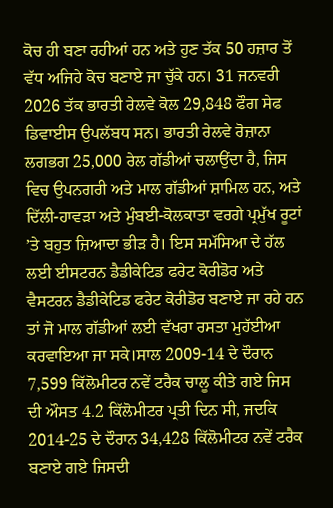ਕੋਚ ਹੀ ਬਣਾ ਰਹੀਆਂ ਹਨ ਅਤੇ ਹੁਣ ਤੱਕ 50 ਹਜ਼ਾਰ ਤੋਂ ਵੱਧ ਅਜਿਹੇ ਕੋਚ ਬਣਾਏ ਜਾ ਚੁੱਕੇ ਹਨ। 31 ਜਨਵਰੀ 2026 ਤੱਕ ਭਾਰਤੀ ਰੇਲਵੇ ਕੋਲ 29,848 ਫੌਗ ਸੇਫ ਡਿਵਾਈਸ ਉਪਲੱਬਧ ਸਨ। ਭਾਰਤੀ ਰੇਲਵੇ ਰੋਜ਼ਾਨਾ ਲਗਭਗ 25,000 ਰੇਲ ਗੱਡੀਆਂ ਚਲਾਉਂਦਾ ਹੈ, ਜਿਸ ਵਿਚ ਉਪਨਗਰੀ ਅਤੇ ਮਾਲ ਗੱਡੀਆਂ ਸ਼ਾਮਿਲ ਹਨ, ਅਤੇ ਦਿੱਲੀ-ਹਾਵੜਾ ਅਤੇ ਮੁੰਬਈ-ਕੋਲਕਾਤਾ ਵਰਗੇ ਪ੍ਰਮੁੱਖ ਰੂਟਾਂ ’ਤੇ ਬਹੁਤ ਜ਼ਿਆਦਾ ਭੀੜ ਹੈ। ਇਸ ਸਮੱਸਿਆ ਦੇ ਹੱਲ ਲਈ ਈਸਟਰਨ ਡੈਡੀਕੇਟਿਡ ਫਰੇਟ ਕੋਰੀਡੋਰ ਅਤੇ ਵੈਸਟਰਨ ਡੈਡੀਕੇਟਿਡ ਫਰੇਟ ਕੋਰੀਡੋਰ ਬਣਾਏ ਜਾ ਰਹੇ ਹਨ ਤਾਂ ਜੋ ਮਾਲ ਗੱਡੀਆਂ ਲਈ ਵੱਖਰਾ ਰਸਤਾ ਮੁਹੱਈਆ ਕਰਵਾਇਆ ਜਾ ਸਕੇ।ਸਾਲ 2009-14 ਦੇ ਦੌਰਾਨ 7,599 ਕਿੱਲੋਮੀਟਰ ਨਵੇਂ ਟਰੈਕ ਚਾਲੂ ਕੀਤੇ ਗਏ ਜਿਸ ਦੀ ਔਸਤ 4.2 ਕਿੱਲੋਮੀਟਰ ਪ੍ਰਤੀ ਦਿਨ ਸੀ, ਜਦਕਿ 2014-25 ਦੇ ਦੌਰਾਨ 34,428 ਕਿੱਲੋਮੀਟਰ ਨਵੇਂ ਟਰੈਕ ਬਣਾਏ ਗਏ ਜਿਸਦੀ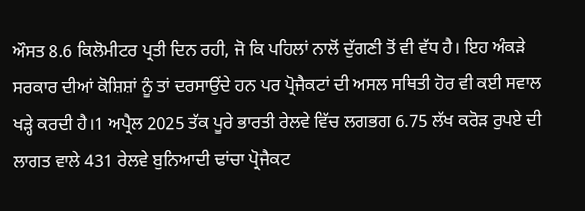ਔਸਤ 8.6 ਕਿਲੋਮੀਟਰ ਪ੍ਰਤੀ ਦਿਨ ਰਹੀ, ਜੋ ਕਿ ਪਹਿਲਾਂ ਨਾਲੋਂ ਦੁੱਗਣੀ ਤੋਂ ਵੀ ਵੱਧ ਹੈ। ਇਹ ਅੰਕੜੇ ਸਰਕਾਰ ਦੀਆਂ ਕੋਸ਼ਿਸ਼ਾਂ ਨੂੰ ਤਾਂ ਦਰਸਾਉਂਦੇ ਹਨ ਪਰ ਪ੍ਰੋਜੈਕਟਾਂ ਦੀ ਅਸਲ ਸਥਿਤੀ ਹੋਰ ਵੀ ਕਈ ਸਵਾਲ ਖੜ੍ਹੇ ਕਰਦੀ ਹੈ।1 ਅਪ੍ਰੈਲ 2025 ਤੱਕ ਪੂਰੇ ਭਾਰਤੀ ਰੇਲਵੇ ਵਿੱਚ ਲਗਭਗ 6.75 ਲੱਖ ਕਰੋੜ ਰੁਪਏ ਦੀ ਲਾਗਤ ਵਾਲੇ 431 ਰੇਲਵੇ ਬੁਨਿਆਦੀ ਢਾਂਚਾ ਪ੍ਰੋਜੈਕਟ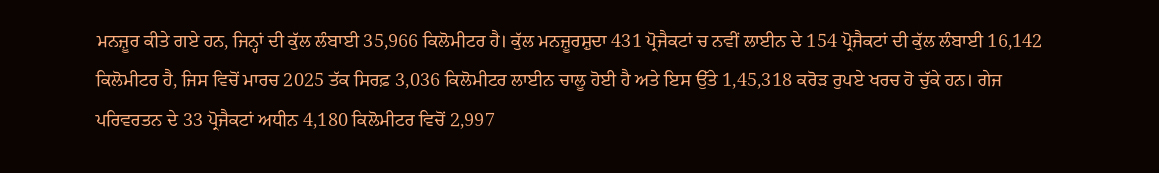ਮਨਜ਼ੂਰ ਕੀਤੇ ਗਏ ਹਨ, ਜਿਨ੍ਹਾਂ ਦੀ ਕੁੱਲ ਲੰਬਾਈ 35,966 ਕਿਲੋਮੀਟਰ ਹੈ। ਕੁੱਲ ਮਨਜ਼ੂਰਸ਼ੁਦਾ 431 ਪ੍ਰੋਜੈਕਟਾਂ ਚ ਨਵੀਂ ਲਾਈਨ ਦੇ 154 ਪ੍ਰੋਜੈਕਟਾਂ ਦੀ ਕੁੱਲ ਲੰਬਾਈ 16,142 ਕਿਲੋਮੀਟਰ ਹੈ, ਜਿਸ ਵਿਚੋਂ ਮਾਰਚ 2025 ਤੱਕ ਸਿਰਫ਼ 3,036 ਕਿਲੋਮੀਟਰ ਲਾਈਨ ਚਾਲੂ ਹੋਈ ਹੈ ਅਤੇ ਇਸ ਉੱਤੇ 1,45,318 ਕਰੋੜ ਰੁਪਏ ਖਰਚ ਹੋ ਚੁੱਕੇ ਹਨ। ਗੇਜ ਪਰਿਵਰਤਨ ਦੇ 33 ਪ੍ਰੋਜੈਕਟਾਂ ਅਧੀਨ 4,180 ਕਿਲੋਮੀਟਰ ਵਿਚੋਂ 2,997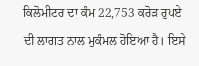ਕਿਲੋਮੀਟਰ ਦਾ ਕੰਮ 22,753 ਕਰੋੜ ਰੁਪਏ ਦੀ ਲਾਗਤ ਨਾਲ ਮੁਕੰਮਲ ਹੋਇਆ ਹੈ। ਇਸੇ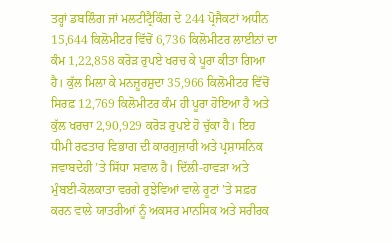ਤਰ੍ਹਾਂ ਡਬਲਿੰਗ ਜਾਂ ਮਲਟੀਟ੍ਰੈਕਿੰਗ ਦੇ 244 ਪ੍ਰੋਜੈਕਟਾਂ ਅਧੀਨ 15,644 ਕਿਲੋਮੀਟਰ ਵਿੱਚੋਂ 6,736 ਕਿਲੋਮੀਟਰ ਲਾਈਨਾਂ ਦਾ ਕੰਮ 1,22,858 ਕਰੋੜ ਰੁਪਏ ਖਰਚ ਕੇ ਪੂਰਾ ਕੀਤਾ ਗਿਆ ਹੈ। ਕੁੱਲ ਮਿਲਾ ਕੇ ਮਨਜ਼ੂਰਸ਼ੁਦਾ 35,966 ਕਿਲੋਮੀਟਰ ਵਿੱਚੋਂ ਸਿਰਫ਼ 12,769 ਕਿਲੋਮੀਟਰ ਕੰਮ ਹੀ ਪੂਰਾ ਹੋਇਆ ਹੈ ਅਤੇ ਕੁੱਲ ਖਰਚਾ 2,90,929 ਕਰੋੜ ਰੁਪਏ ਹੋ ਚੁੱਕਾ ਹੈ। ਇਹ ਧੀਮੀ ਰਫਤਾਰ ਵਿਭਾਗ ਦੀ ਕਾਰਗੁਜ਼ਾਰੀ ਅਤੇ ਪ੍ਰਸ਼ਾਸਨਿਕ ਜਵਾਬਦੇਹੀ ’ਤੇ ਸਿੱਧਾ ਸਵਾਲ ਹੈ। ਦਿੱਲੀ-ਹਾਵੜਾ ਅਤੇ ਮੁੰਬਈ-ਕੋਲਕਾਤਾ ਵਰਗੇ ਰੁਝੇਵਿਆਂ ਵਾਲੇ ਰੂਟਾਂ ’ਤੇ ਸਫ਼ਰ ਕਰਨ ਵਾਲੇ ਯਾਤਰੀਆਂ ਨੂੰ ਅਕਸਰ ਮਾਨਸਿਕ ਅਤੇ ਸਰੀਰਕ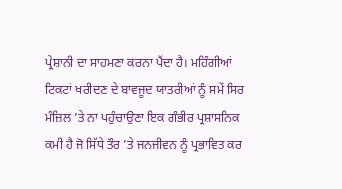ਪ੍ਰੇਸ਼ਾਨੀ ਦਾ ਸਾਹਮਣਾ ਕਰਨਾ ਪੈਂਦਾ ਹੈ। ਮਹਿੰਗੀਆਂ ਟਿਕਟਾਂ ਖਰੀਦਣ ਦੇ ਬਾਵਜੂਦ ਯਾਤਰੀਆਂ ਨੂੰ ਸਮੇਂ ਸਿਰ ਮੰਜ਼ਿਲ ’ਤੇ ਨਾ ਪਹੁੰਚਾਉਣਾ ਇਕ ਗੰਭੀਰ ਪ੍ਰਸ਼ਾਸਨਿਕ ਕਮੀ ਹੈ ਜੋ ਸਿੱਧੇ ਤੌਰ ’ਤੇ ਜਨਜੀਵਨ ਨੂੰ ਪ੍ਰਭਾਵਿਤ ਕਰ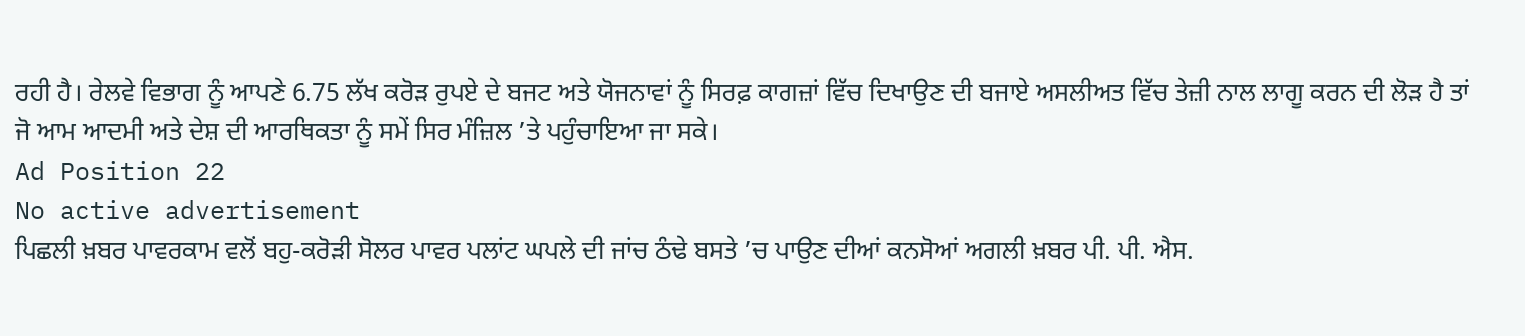ਰਹੀ ਹੈ। ਰੇਲਵੇ ਵਿਭਾਗ ਨੂੰ ਆਪਣੇ 6.75 ਲੱਖ ਕਰੋੜ ਰੁਪਏ ਦੇ ਬਜਟ ਅਤੇ ਯੋਜਨਾਵਾਂ ਨੂੰ ਸਿਰਫ਼ ਕਾਗਜ਼ਾਂ ਵਿੱਚ ਦਿਖਾਉਣ ਦੀ ਬਜਾਏ ਅਸਲੀਅਤ ਵਿੱਚ ਤੇਜ਼ੀ ਨਾਲ ਲਾਗੂ ਕਰਨ ਦੀ ਲੋੜ ਹੈ ਤਾਂ ਜੋ ਆਮ ਆਦਮੀ ਅਤੇ ਦੇਸ਼ ਦੀ ਆਰਥਿਕਤਾ ਨੂੰ ਸਮੇਂ ਸਿਰ ਮੰਜ਼ਿਲ ’ਤੇ ਪਹੁੰਚਾਇਆ ਜਾ ਸਕੇ।
Ad Position 22
No active advertisement
ਪਿਛਲੀ ਖ਼ਬਰ ਪਾਵਰਕਾਮ ਵਲੋਂ ਬਹੁ-ਕਰੋੜੀ ਸੋਲਰ ਪਾਵਰ ਪਲਾਂਟ ਘਪਲੇ ਦੀ ਜਾਂਚ ਠੰਢੇ ਬਸਤੇ ’ਚ ਪਾਉਣ ਦੀਆਂ ਕਨਸੋਆਂ ਅਗਲੀ ਖ਼ਬਰ ਪੀ. ਪੀ. ਐਸ.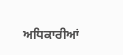ਅਧਿਕਾਰੀਆਂ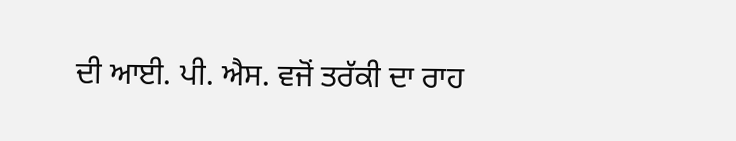ਦੀ ਆਈ. ਪੀ. ਐਸ. ਵਜੋਂ ਤਰੱਕੀ ਦਾ ਰਾਹ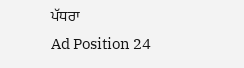ਪੱਧਰਾ
Ad Position 24